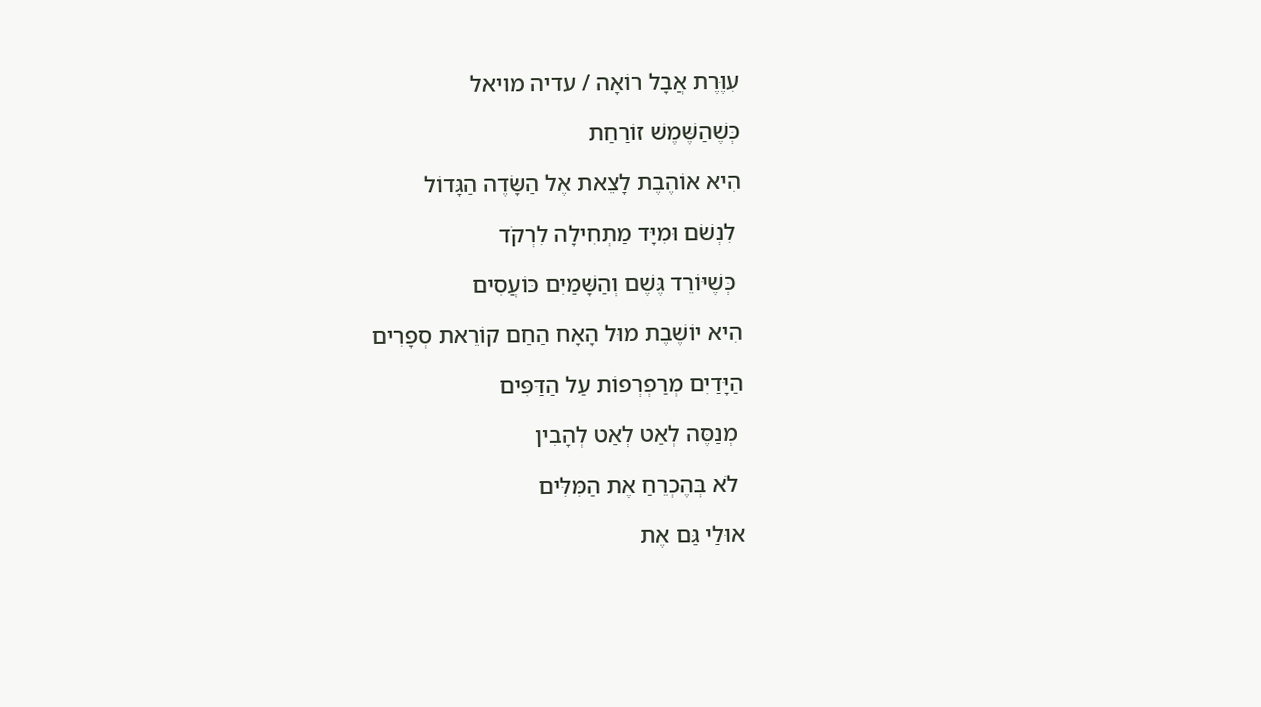עִוֶּרֶת אֲבָל רוֹאָה / עדיה מויאל

כְּשֶׁהַשֶּׁמֶשׁ זוֹרַחַת

הִיא אוֹהֶבֶת לָצֵאת אֶל הַשָּׂדֶה הַגָּדוֹל

 לִנְשֹׁם וּמִיָּד מַתְחִילָה לִרְקֹד

 כְּשֶׁיּוֹרֵד גֶּשֶׁם וְהַשָּׁמַיִם כּוֹעֲסִים

הִיא יוֹשֶׁבֶת מוּל הָאָח הַחַם קוֹרֵאת סְפָרִים

הַיָּדַיִם מְרַפְרְפוֹת עַל הַדַּפִּים

 מְנַסֶּה לְאַט לְאַט לְהָבִין

 לֹא בְּהֶכְרֵחַ אֶת הַמִּלִּים

אוּלַי גַּם אֶת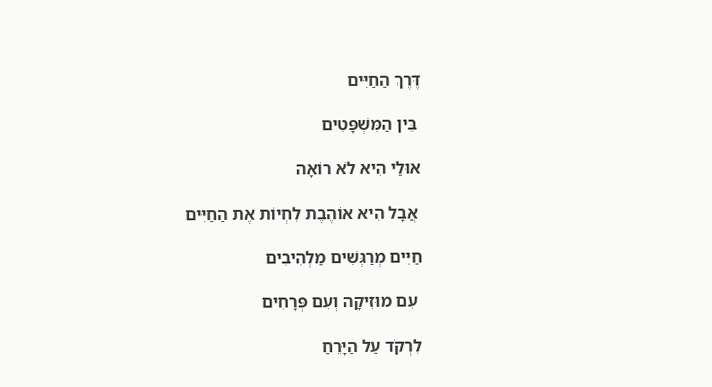דֶּרֶךְ הַחַיִּים

 בֵּין הַמִּשְׁפָּטִים

אוּלַי הִיא לֹא רוֹאָה

 אֲבָל הִיא אוֹהֶבֶת לִחְיוֹת אֶת הַחַיִּים

חַיִּים מְרַגְּשִׁים מַלְהִיבִים

 עִם מוּזִיקָה וְעִם פְּרָחִים

לִרְקֹד עַל הַיָּרֵחַ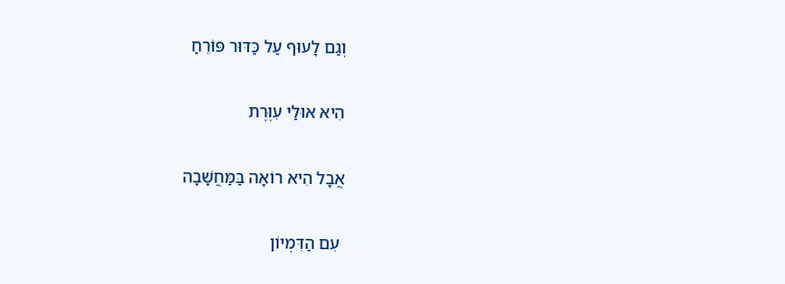וְגַם לָעוּף עַל כַּדּוּר פּוֹרֵחַ

הִיא אוּלַי עִוֶּרֶת

אֲבָל הִיא רוֹאָה בַּמַּחֲשָׁבָה

 עִם הַדִּמְיוֹן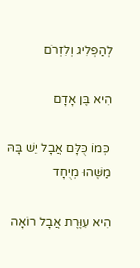לְהַפְלִיג וְלִזְרֹם

הִיא בֶּן אָדָם

 כְּמוֹ כֻּלָּם אֲבָל יֵשׁ בָּהּ מַשֶּׁהוּ מְיֻחָד

הִיא עִוֶּרֶת אֲבָל רוֹאָה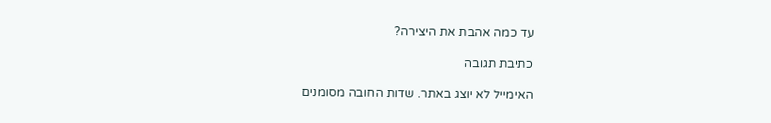עד כמה אהבת את היצירה?

כתיבת תגובה

האימייל לא יוצג באתר. שדות החובה מסומנים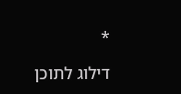*

דילוג לתוכן